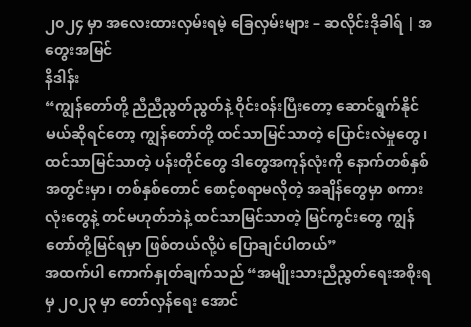၂၀၂၄ မှာ အလေးထားလှမ်းရမဲ့ ခြေလှမ်းများ – ဆလိုင်းဒိုခါရ် | အတွေးအမြင်
နိဒါန်း
“ကျွန်တော်တို့ ညီညီညွတ်ညွတ်နဲ့ ဝိုင်းဝန်းပြီးတော့ ဆောင်ရွက်နိုင်မယ်ဆိုရင်တော့ ကျွန်တော်တို့ ထင်သာမြင်သာတဲ့ ပြောင်းလဲမှုတွေ၊ ထင်သာမြင်သာတဲ့ ပန်းတိုင်တွေ ဒါတွေအကုန်လုံးကို နောက်တစ်နှစ်အတွင်းမှာ၊ တစ်နှစ်တောင် စောင့်စရာမလိုတဲ့ အချိန်တွေမှာ စကားလုံးတွေနဲ့ တင်မဟုတ်ဘဲနဲ့ ထင်သာမြင်သာတဲ့ မြင်ကွင်းတွေ ကျွန်တော်တို့မြင်ရမှာ ဖြစ်တယ်လို့ပဲ ပြောချင်ပါတယ်”
အထက်ပါ ကောက်နှုတ်ချက်သည် “အမျိုးသားညီညွတ်ရေးအစိုးရမှ ၂၀၂၃ မှာ တော်လှန်ရေး အောင်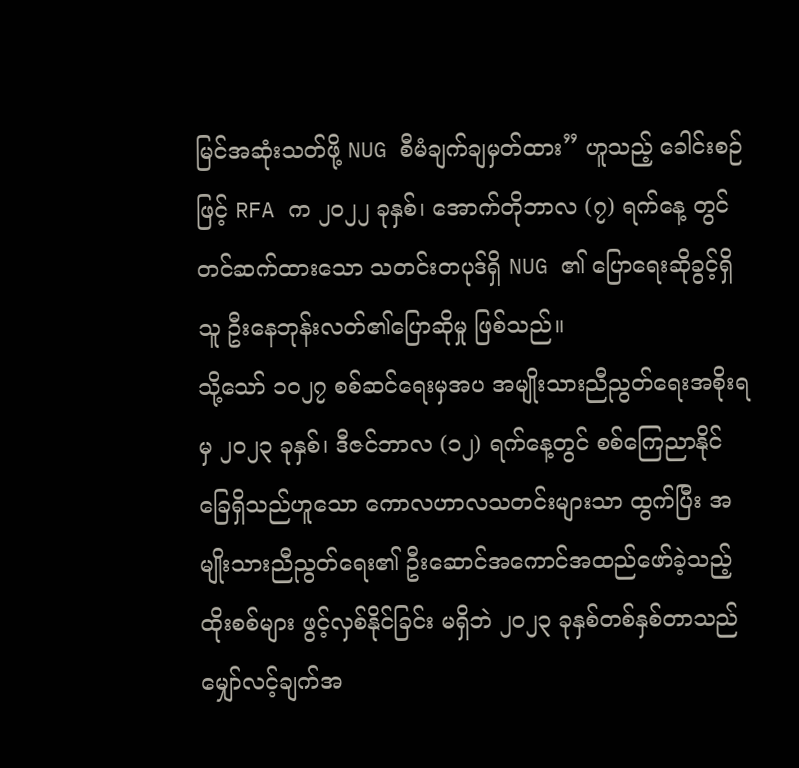မြင်အဆုံးသတ်ဖို့ NUG စီမံချက်ချမှတ်ထား” ဟူသည့် ခေါင်းစဉ်ဖြင့် RFA က ၂၀၂၂ ခုနှစ်၊ အောက်တိုဘာလ (၇) ရက်နေ့ တွင် တင်ဆက်ထားသော သတင်းတပုဒ်ရှိ NUG ၏ ပြောရေးဆိုခွင့်ရှိသူ ဦးနေဘုန်းလတ်၏ပြောဆိုမှု ဖြစ်သည်။
သို့သော် ၁၀၂၇ စစ်ဆင်ရေးမှအပ အမျိုးသားညီညွတ်ရေးအစိုးရမှ ၂၀၂၃ ခုနှစ်၊ ဒီဇင်ဘာလ (၁၂) ရက်နေ့တွင် စစ်ကြေညာနိုင်ခြေရှိသည်ဟူသော ကောလဟာလသတင်းများသာ ထွက်ပြီး အမျိုးသားညီညွတ်ရေး၏ ဦးဆောင်အကောင်အထည်ဖော်ခဲ့သည့်ထိုးစစ်များ ဖွင့်လှစ်နိုင်ခြင်း မရှိဘဲ ၂၀၂၃ ခုနှစ်တစ်နှစ်တာသည် မျှော်လင့်ချက်အ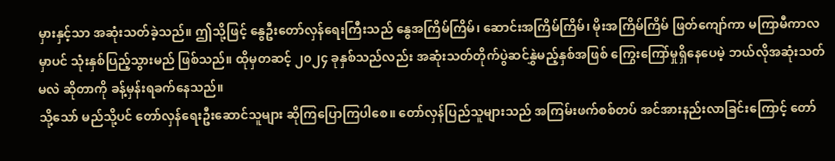မှားနှင့်သာ အဆုံးသတ်ခဲ့သည်။ ဤသို့ဖြင့် နွေဦးတော်လှန်ရေးကြီးသည် နွေအကြိမ်ကြိမ်၊ ဆောင်းအကြိမ်ကြိမ်၊ မိုးအကြိမ်ကြိမ် ဖြတ်ကျော်ကာ မကြာမီကာလမှာပင် သုံးနှစ်ပြည့်သွားမည် ဖြစ်သည်။ ထိုမှတဆင့် ၂၀၂၄ ခုနှစ်သည်လည်း အဆုံးသတ်တိုက်ပွဲဆင်နွှဲမည့်နှစ်အဖြစ် ကြွေးကြော်မှုရှိနေပေမဲ့ ဘယ်လိုအဆုံးသတ်မလဲ ဆိုတာကို ခန့်မှန်းရခက်နေသည်။
သို့သော် မည်သို့ပင် တော်လှန်ရေးဦးဆောင်သူများ ဆိုကြပြောကြပါစေ။ တော်လှန်ပြည်သူများသည် အကြမ်းဖက်စစ်တပ် အင်အားနည်းလာခြင်းကြောင့် တော်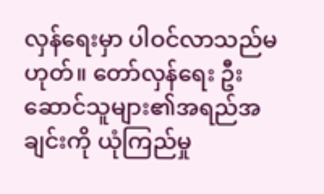လှန်ရေးမှာ ပါဝင်လာသည်မဟုတ်။ တော်လှန်ရေး ဦးဆောင်သူများ၏အရည်အချင်းကို ယုံကြည်မှု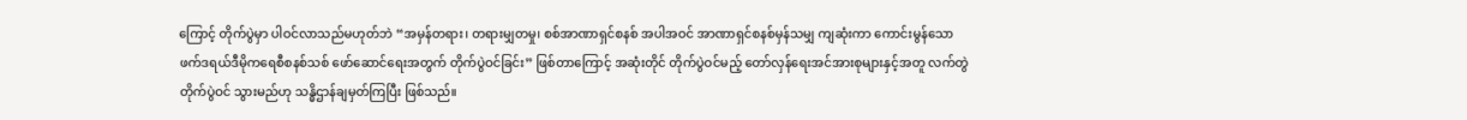ကြောင့် တိုက်ပွဲမှာ ပါဝင်လာသည်မဟုတ်ဘဲ “အမှန်တရား၊ တရားမျှတမှု၊ စစ်အာဏာရှင်စနစ် အပါအဝင် အာဏာရှင်စနစ်မှန်သမျှ ကျဆုံးကာ ကောင်းမွန်သော ဖက်ဒရယ်ဒီမိုကရေစီစနစ်သစ် ဖော်ဆောင်ရေးအတွက် တိုက်ပွဲဝင်ခြင်း” ဖြစ်တာကြောင့် အဆုံးတိုင် တိုက်ပွဲဝင်မည့် တော်လှန်ရေးအင်အားစုများနှင့်အတူ လက်တွဲတိုက်ပွဲဝင် သွားမည်ဟု သန္ဓိဌာန်ချမှတ်ကြပြီး ဖြစ်သည်။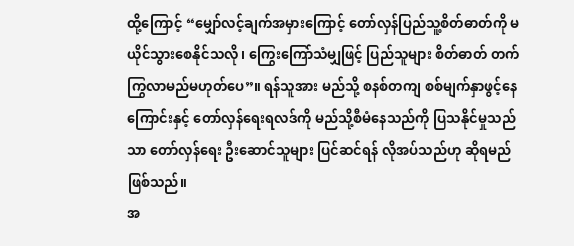ထို့ကြောင့် “မျှော်လင့်ချက်အမှားကြောင့် တော်လှန်ပြည်သူ့စိတ်ဓာတ်ကို မယိုင်သွားစေနိုင်သလို၊ ကြွေးကြော်သံမျှဖြင့် ပြည်သူများ စိတ်ဓာတ် တက်ကြွလာမည်မဟုတ်ပေ”။ ရန်သူအား မည်သို့ စနစ်တကျ စစ်မျက်နှာဖွင့်နေကြောင်းနှင့် တော်လှန်ရေးရလဒ်ကို မည်သို့စီမံနေသည်ကို ပြသနိုင်မှုသည်သာ တော်လှန်ရေး ဦးဆောင်သူများ ပြင်ဆင်ရန် လိုအပ်သည်ဟု ဆိုရမည် ဖြစ်သည်။
အ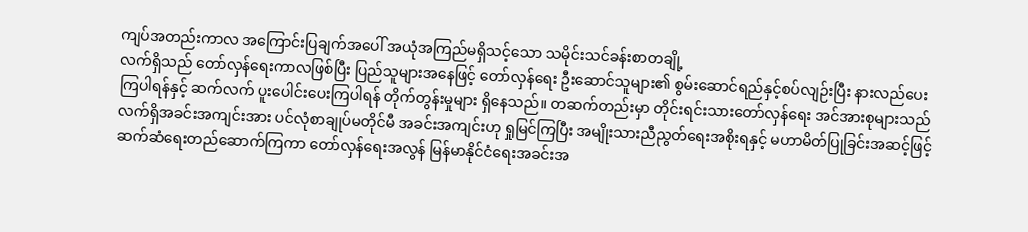ကျပ်အတည်းကာလ အကြောင်းပြချက်အပေါ် အယုံအကြည်မရှိသင့်သော သမိုင်းသင်ခန်းစာတချို့
လက်ရှိသည် တော်လှန်ရေးကာလဖြစ်ပြီး ပြည်သူများအနေဖြင့် တော်လှန်ရေး ဦးဆောင်သူများ၏ စွမ်းဆောင်ရည်နှင့်စပ်လျဉ်းပြီး နားလည်ပေးကြပါရန်နှင့် ဆက်လက် ပူးပေါင်းပေးကြပါရန် တိုက်တွန်းမှုများ ရှိနေသည်။ တဆက်တည်းမှာ တိုင်းရင်းသားတော်လှန်ရေး အင်အားစုများသည် လက်ရှိအခင်းအကျင်းအား ပင်လုံစာချုပ်မတိုင်မီ အခင်းအကျင်းဟု ရှုမြင်ကြပြီး အမျိုးသားညီညွတ်ရေးအစိုးရနှင့် မဟာမိတ်ပြုခြင်းအဆင့်ဖြင့် ဆက်ဆံရေးတည်ဆောက်ကြကာ တော်လှန်ရေးအလွန် မြန်မာနိုင်ငံရေးအခင်းအ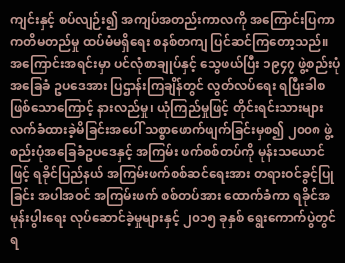ကျင်းနှင့် စပ်လျဉ်း၍ အကျပ်အတည်းကာလကို အကြောင်းပြကာ ကတိမတည်မှု ထပ်မံမရှိရေး စနစ်တကျ ပြင်ဆင်ကြတော့သည်။
အကြောင်းအရင်းမှာ ပင်လုံစာချုပ်နှင့် သွေဖယ်ပြီး ၁၉၄၇ ဖွဲ့စည်းပုံအခြေခံ ဥပဒေအား ပြဌာန်းကြချိန်တွင် လွတ်လပ်ရေး ရပြီးခါစဖြစ်သောကြောင့် နားလည်မှု၊ ယုံကြည်မှုဖြင့် တိုင်းရင်းသားများ လက်ခံထားခဲ့မိခြင်းအပေါ် သစ္စာဖောက်ဖျက်ခြင်းမှစ၍ ၂၀၀၈ ဖွဲ့စည်းပုံအခြေခံဥပဒေနှင့် အကြမ်း ဖက်စစ်တပ်ကို မုန်းသယောင်ဖြင့် ရခိုင်ပြည်နယ် အကြမ်းဖက်စစ်ဆင်ရေးအား တရားဝင်ခွင့်ပြုခြင်း အပါအဝင် အကြမ်းဖက် စစ်တပ်အား ထောက်ခံကာ ရခိုင်အမုန်းပွါးရေး လုပ်ဆောင်ခဲ့မှုများနှင့် ၂၀၁၅ ခုနှစ် ရွေးကောက်ပွဲတွင် ရ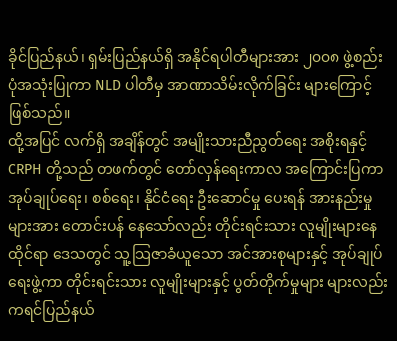ခိုင်ပြည်နယ်၊ ရှမ်းပြည်နယ်ရှိ အနိုင်ရပါတီများအား ၂၀၀၈ ဖွဲ့စည်းပုံအသုံးပြုကာ NLD ပါတီမှ အာဏာသိမ်းလိုက်ခြင်း များကြောင့် ဖြစ်သည်။
ထို့အပြင် လက်ရှိ အချိန်တွင် အမျိုးသားညီညွတ်ရေး အစိုးရနှင့် CRPH တို့သည် တဖက်တွင် တော်လှန်ရေးကာလ အကြောင်းပြကာ အုပ်ချုပ်ရေး၊ စစ်ရေး၊ နိုင်ငံရေး ဦးဆောင်မှု ပေးရန် အားနည်းမှုများအား တောင်းပန် နေသော်လည်း တိုင်းရင်းသား လူမျိုးများနေထိုင်ရာ ဒေသတွင် သူ့သြဇာခံယူသော အင်အားစုများနှင့် အုပ်ချုပ်ရေးဖွဲ့ကာ တိုင်းရင်းသား လူမျိုးများနှင့် ပွတ်တိုက်မှုများ များလည်း ကရင်ပြည်နယ်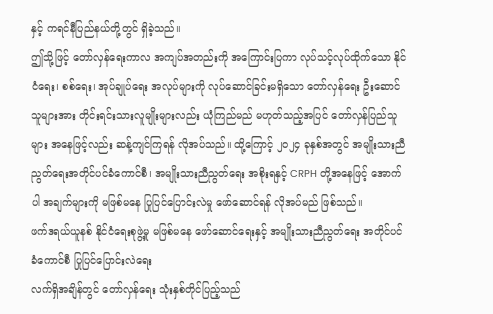နှင့် ကရင်နီပြည်နယ်တို့တွင် ရှိခဲ့သည်။
ဤသို့ဖြင့် တော်လှန်ရေးကာလ အကျပ်အတည်းကို အကြောင်းပြကာ လုပ်သင့်လုပ်ထိုက်သော နိုင်ငံရေး၊ စစ်ရေး၊ အုပ်ချုပ်ရေး အလုပ်များကို လုပ်ဆောင်ခြင်းမရှိသော တော်လှန်ရေး ဦးဆောင်သူများအား တိုင်းရင်းသားလူမျိုးများလည်း ယုံကြည်မည် မဟုတ်သည့်အပြင် တော်လှန်ပြည်သူများ အနေဖြင့်လည်း ဆန့်ကျင်ကြရန် လိုအပ်သည်။ ထို့ကြောင့် ၂၀၂၄ ခုနှစ်အတွင် အမျိုးသားညီညွတ်ရေးအတိုင်ပင်ခံကောင်စီ၊ အမျိုးသားညီညွတ်ရေး အစိုးရနှင့် CRPH တို့အနေဖြင့် အောက်ပါ အချက်များကို မဖြစ်မနေ ပြုပြင်ပြောင်းလဲမှု ဖော်ဆောင်ရန် လိုအပ်မည် ဖြစ်သည်။
ဖက်ဒရယ်ယူနစ် နိုင်ငံရေးစုဖွဲ့မှု မဖြစ်မနေ ဖော်ဆောင်ရေးနှင့် အမျိုးသားညီညွတ်ရေး အတိုင်ပင်ခံကောင်စီ ပြုပြင်ပြောင်းလဲရေး
လက်ရှိအချိန်တွင် တော်လှန်ရေး သုံးနှစ်တိုင်ပြည့်သည်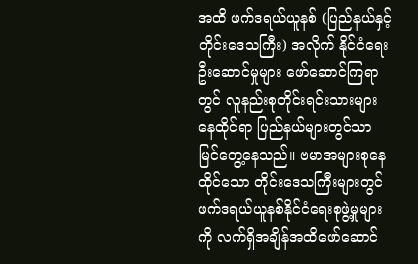အထိ ဖက်ဒရယ်ယူနစ် (ပြည်နယ်နှင့် တိုင်းဒေသကြီး) အလိုက် နိုင်ငံရေးဦးဆောင်မှုများ ဖော်ဆောင်ကြရာတွင် လူနည်းစုတိုင်းရင်းသားများ နေထိုင်ရာ ပြည်နယ်များတွင်သာ မြင်တွေ့နေသည်။ ဗမာအများစုနေထိုင်သော တိုင်းဒေသကြီးများတွင် ဖက်ဒရယ်ယူနစ်နိုင်ငံရေးစုဖွဲ့မှုများကို လက်ရှိအချိန်အထိဖော်ဆောင်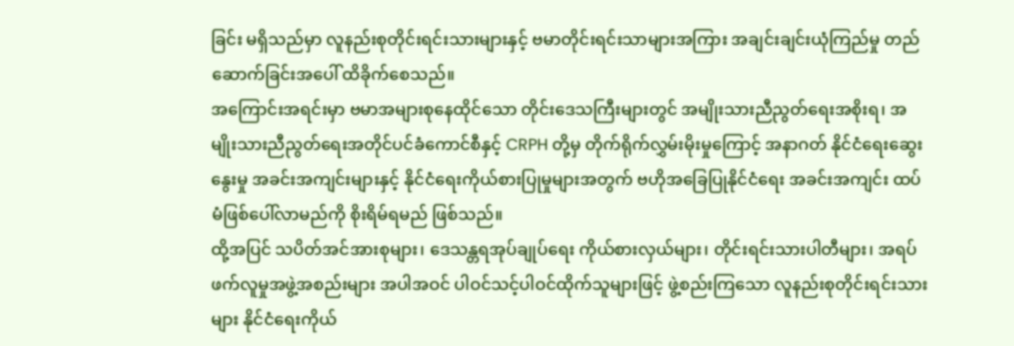ခြင်း မရှိသည်မှာ လူနည်းစုတိုင်းရင်းသားများနှင့် ဗမာတိုင်းရင်းသာများအကြား အချင်းချင်းယုံကြည်မှု တည်ဆောက်ခြင်းအပေါ် ထိခိုက်စေသည်။
အကြောင်းအရင်းမှာ ဗမာအများစုနေထိုင်သော တိုင်းဒေသကြီးများတွင် အမျိုးသားညီညွတ်ရေးအစိုးရ၊ အမျိုးသားညီညွတ်ရေးအတိုင်ပင်ခံကောင်စီနှင့် CRPH တို့မှ တိုက်ရိုက်လွှမ်းမိုးမှုကြောင့် အနာဂတ် နိုင်ငံရေးဆွေးနွေးမှု အခင်းအကျင်းများနှင့် နိုင်ငံရေးကိုယ်စားပြုမှုများအတွက် ဗဟိုအခြေပြုနိုင်ငံရေး အခင်းအကျင်း ထပ်မံဖြစ်ပေါ်လာမည်ကို စိုးရိမ်ရမည် ဖြစ်သည်။
ထို့အပြင် သပိတ်အင်အားစုများ၊ ဒေသန္တရအုပ်ချုပ်ရေး ကိုယ်စားလှယ်များ၊ တိုင်းရင်းသားပါတီများ၊ အရပ်ဖက်လူမှုအဖွဲ့အစည်းများ အပါအဝင် ပါဝင်သင့်ပါဝင်ထိုက်သူများဖြင့် ဖွဲ့စည်းကြသော လူနည်းစုတိုင်းရင်းသားများ နိုင်ငံရေးကိုယ်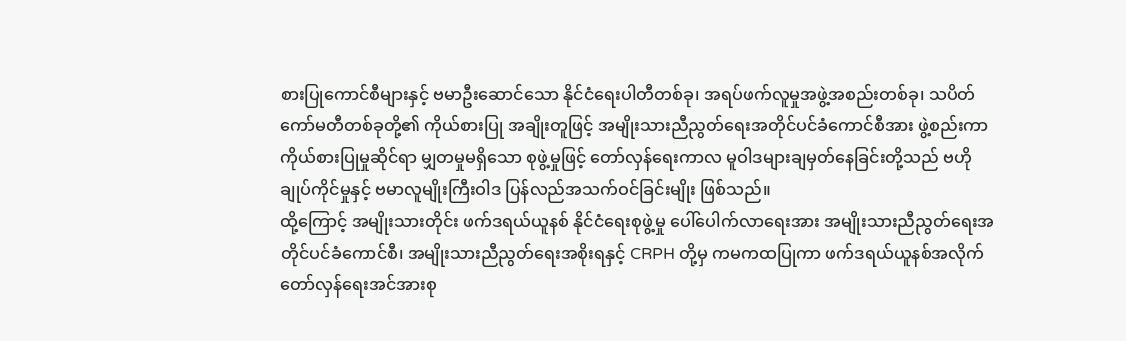စားပြုကောင်စီများနှင့် ဗမာဦးဆောင်သော နိုင်ငံရေးပါတီတစ်ခု၊ အရပ်ဖက်လူမှုအဖွဲ့အစည်းတစ်ခု၊ သပိတ်ကော်မတီတစ်ခုတို့၏ ကိုယ်စားပြု အချိုးတူဖြင့် အမျိုးသားညီညွတ်ရေးအတိုင်ပင်ခံကောင်စီအား ဖွဲ့စည်းကာ ကိုယ်စားပြုမှုဆိုင်ရာ မျှတမှုမရှိသော စုဖွဲ့မှုဖြင့် တော်လှန်ရေးကာလ မူဝါဒများချမှတ်နေခြင်းတို့သည် ဗဟိုချုပ်ကိုင်မှုနှင့် ဗမာလူမျိုးကြီးဝါဒ ပြန်လည်အသက်ဝင်ခြင်းမျိုး ဖြစ်သည်။
ထို့ကြောင့် အမျိုးသားတိုင်း ဖက်ဒရယ်ယူနစ် နိုင်ငံရေးစုဖွဲ့မှု ပေါ်ပေါက်လာရေးအား အမျိုးသားညီညွတ်ရေးအတိုင်ပင်ခံကောင်စီ၊ အမျိုးသားညီညွတ်ရေးအစိုးရနှင့် CRPH တို့မှ ကမကထပြုကာ ဖက်ဒရယ်ယူနစ်အလိုက် တော်လှန်ရေးအင်အားစု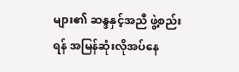များ၏ ဆန္ဒနှင့်အညီ ဖွဲ့စည်းရန် အမြန်ဆုံးလိုအပ်နေ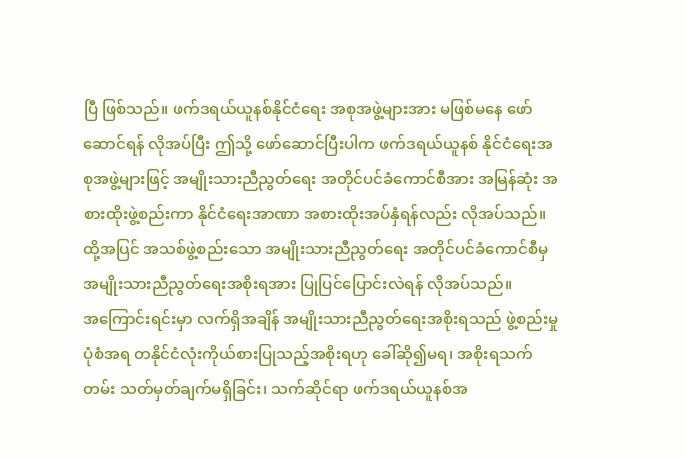ပြီ ဖြစ်သည်။ ဖက်ဒရယ်ယူနစ်နိုင်ငံရေး အစုအဖွဲ့များအား မဖြစ်မနေ ဖော်ဆောင်ရန် လိုအပ်ပြီး ဤသို့ ဖော်ဆောင်ပြီးပါက ဖက်ဒရယ်ယူနစ် နိုင်ငံရေးအစုအဖွဲ့များဖြင့် အမျိုးသားညီညွတ်ရေး အတိုင်ပင်ခံကောင်စီအား အမြန်ဆုံး အစားထိုးဖွဲ့စည်းကာ နိုင်ငံရေးအာဏာ အစားထိုးအပ်နှံရန်လည်း လိုအပ်သည်။ ထို့အပြင် အသစ်ဖွဲ့စည်းသော အမျိုးသားညီညွတ်ရေး အတိုင်ပင်ခံကောင်စီမှ အမျိုးသားညီညွတ်ရေးအစိုးရအား ပြုပြင်ပြောင်းလဲရန် လိုအပ်သည်။
အကြောင်းရင်းမှာ လက်ရှိအချိန် အမျိုးသားညီညွတ်ရေးအစိုးရသည် ဖွဲ့စည်းမှုပုံစံအရ တနိုင်ငံလုံးကိုယ်စားပြုသည့်အစိုးရဟု ခေါ်ဆို၍မရ၊ အစိုးရသက်တမ်း သတ်မှတ်ချက်မရှိခြင်း၊ သက်ဆိုင်ရာ ဖက်ဒရယ်ယူနစ်အ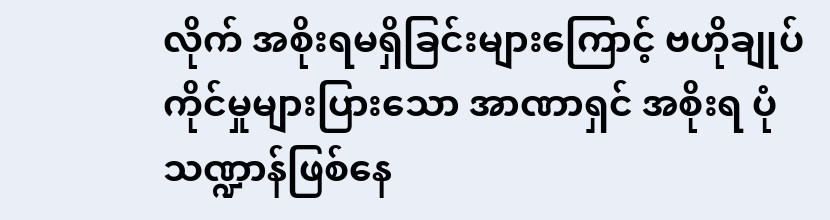လိုက် အစိုးရမရှိခြင်းများကြောင့် ဗဟိုချုပ်ကိုင်မှုများပြားသော အာဏာရှင် အစိုးရ ပုံသဏ္ဍာန်ဖြစ်နေ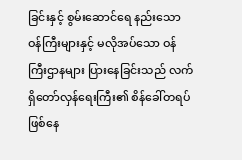ခြင်းနှင့် စွမ်းဆောင်ရေ နည်းသော ဝန်ကြီးများနှင့် မလိုအပ်သော ဝန်ကြီးဌာနများ ပြားနေခြင်းသည် လက်ရှိတော်လှန်ရေးကြီး၏ စိန်ခေါ်တရပ် ဖြစ်နေ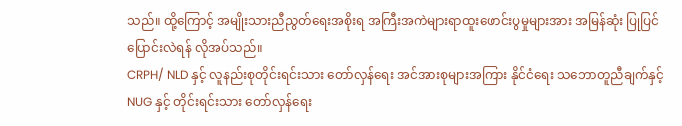သည်။ ထို့ကြောင့် အမျိုးသားညီညွတ်ရေးအစိုးရ အကြီးအကဲများရာထူးဖောင်းပွမှုများအား အမြန်ဆုံး ပြုပြင်ပြောင်းလဲရန် လိုအပ်သည်။
CRPH/ NLD နှင့် လူနည်းစုတိုင်းရင်းသား တော်လှန်ရေး အင်အားစုများအကြား နိုင်ငံရေး သဘောတူညီချက်နှင့် NUG နှင့် တိုင်းရင်းသား တော်လှန်ရေး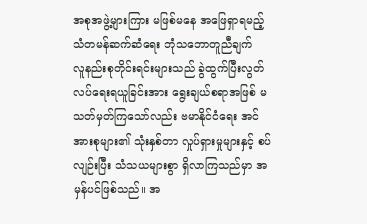အစုအဖွဲ့များကြား မဖြစ်မနေ အဖြေရှာရမည့် သံတမန်ဆက်ဆံရေး ဘုံသဘောတူညီချက်
လူနည်းစုတိုင်းရင်းများသည် ခွဲထွက်ပြီးလွတ်လပ်ရေးရယူခြင်းအား ရွေးချယ်စရာအဖြစ် မသတ်မှတ်ကြသော်လည်း ဗမာနိုင်ငံရေး အင်အားစုများ၏ သုံးနှစ်တာ လှုပ်ရှားမှုများနှင့် စပ်လျဉ်းပြီး သံသယများစွာ ရှိလာကြသည်မှာ အမှန်ပင်ဖြစ်သည်။ အ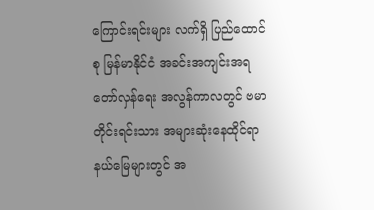ကြောင်းရင်းများ လက်ရှိ ပြည်ထောင်စု မြန်မာနိုင်ငံ အခင်းအကျင်းအရ တော်လှန်ရေး အလွန်ကာလတွင် ဗမာတိုင်းရင်းသား အများဆုံးနေထိုင်ရာ နယ်မြေများတွင် အ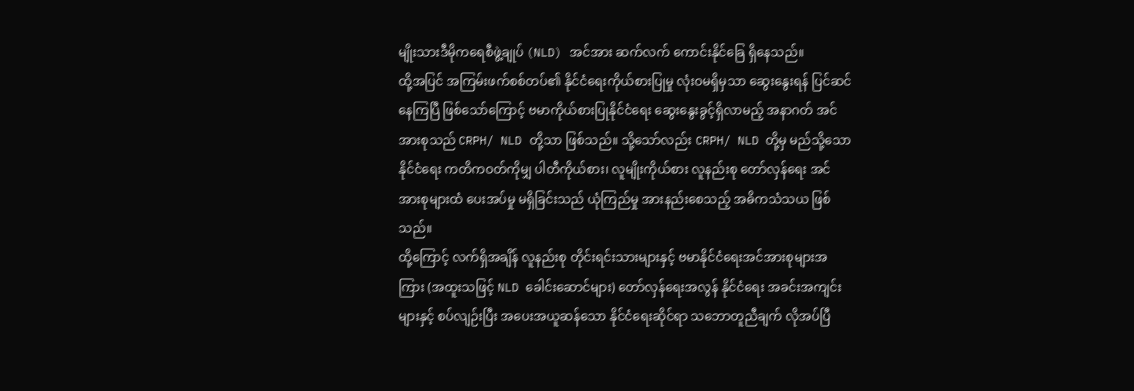မျိုးသားဒီမိုကရေစီဖွဲ့ချုပ် (NLD) အင်အား ဆက်လက် ကောင်းနိုင်ခြေ ရှိနေသည်။
ထို့အပြင် အကြမ်းဖက်စစ်တပ်၏ နိုင်ငံရေးကိုယ်စားပြုမှု လုံးဝမရှိမှသာ ဆွေးနွေးရန် ပြင်ဆင်နေကြပြီ ဖြစ်သော်ကြောင့် ဗမာကိုယ်စားပြုနိုင်ငံရေး ဆွေးနွေးခွင့်ရှိလာမည့် အနာဂတ် အင်အားစုသည် CRPH/ NLD တို့သာ ဖြစ်သည်။ သို့သော်လည်း CRPH/ NLD တို့မှ မည်သို့သော နိုင်ငံရေး ကတိကဝတ်ကိုမျှ ပါတီကိုယ်စား၊ လူမျိုးကိုယ်စား လူနည်းစု တော်လှန်ရေး အင်အားစုများထံ ပေးအပ်မှု မရှိခြင်းသည် ယုံကြည်မှု အားနည်းစေသည့် အဓိကသံသယ ဖြစ်သည်။
ထို့ကြောင့် လက်ရှိအချိန် လူနည်းစု တိုင်းရင်းသားများနှင့် ဗမာနိုင်ငံရေးအင်အားစုများအကြား (အထူးသဖြင့် NLD ခေါင်းဆောင်များ) တော်လှန်ရေးအလွန် နိုင်ငံရေး အခင်းအကျင်းများနှင့် စပ်လျဉ်းပြီး အပေးအယူဆန်သော နိုင်ငံရေးဆိုင်ရာ သဘောတူညီချက် လိုအပ်ပြီ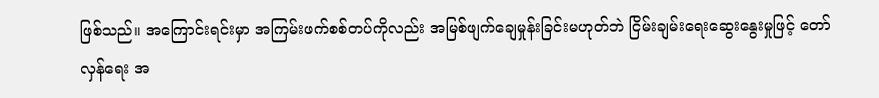ဖြစ်သည်။ အကြောင်းရင်းမှာ အကြမ်းဖက်စစ်တပ်ကိုလည်း အမြစ်ဖျက်ချေမှုန်းခြင်းမဟုတ်ဘဲ ငြိမ်းချမ်းရေးဆွေးနွေးမှုဖြင့် တော်လှန်ရေး အ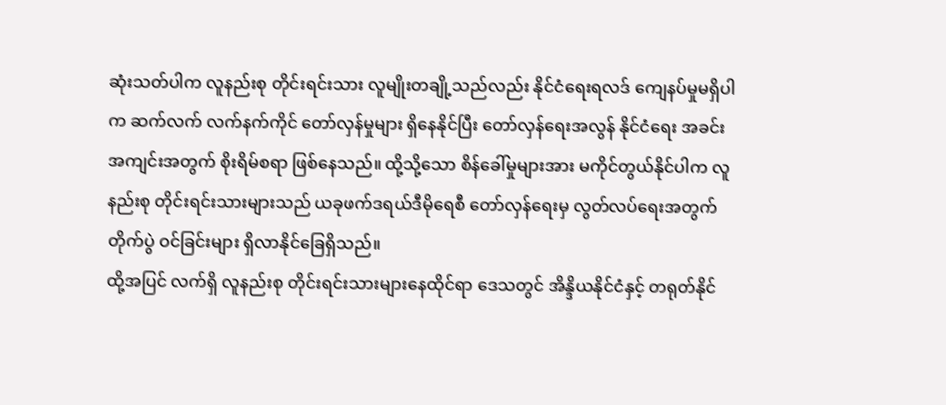ဆုံးသတ်ပါက လူနည်းစု တိုင်းရင်းသား လူမျိုးတချို့သည်လည်း နိုင်ငံရေးရလဒ် ကျေနပ်မှုမရှိပါက ဆက်လက် လက်နက်ကိုင် တော်လှန်မှုများ ရှိနေနိုင်ပြီး တော်လှန်ရေးအလွန် နိုင်ငံရေး အခင်းအကျင်းအတွက် စိုးရိမ်စရာ ဖြစ်နေသည်။ ထို့သို့သော စိန်ခေါ်မှုများအား မကိုင်တွယ်နိုင်ပါက လူနည်းစု တိုင်းရင်းသားများသည် ယခုဖက်ဒရယ်ဒီမိုရေစီ တော်လှန်ရေးမှ လွတ်လပ်ရေးအတွက် တိုက်ပွဲ ဝင်ခြင်းများ ရှိလာနိုင်ခြေရှိသည်။
ထို့အပြင် လက်ရှိ လူနည်းစု တိုင်းရင်းသားများနေထိုင်ရာ ဒေသတွင် အိန္ဒိယနိုင်ငံနှင့် တရုတ်နိုင်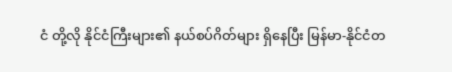ငံ တို့လို နိုင်ငံကြီးများ၏ နယ်စပ်ဂိတ်များ ရှိနေပြီး မြန်မာ-နိုင်ငံတ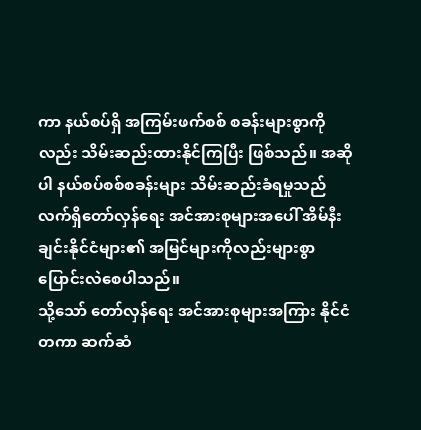ကာ နယ်စပ်ရှိ အကြမ်းဖက်စစ် စခန်းများစွာကိုလည်း သိမ်းဆည်းထားနိုင်ကြပြီး ဖြစ်သည်။ အဆိုပါ နယ်စပ်စစ်စခန်းများ သိမ်းဆည်းခံရမှုသည် လက်ရှိတော်လှန်ရေး အင်အားစုများအပေါ် အိမ်နီးချင်းနိုင်ငံများ၏ အမြင်များကိုလည်းများစွာ ပြောင်းလဲစေပါသည်။
သို့သော် တော်လှန်ရေး အင်အားစုများအကြား နိုင်ငံတကာ ဆက်ဆံ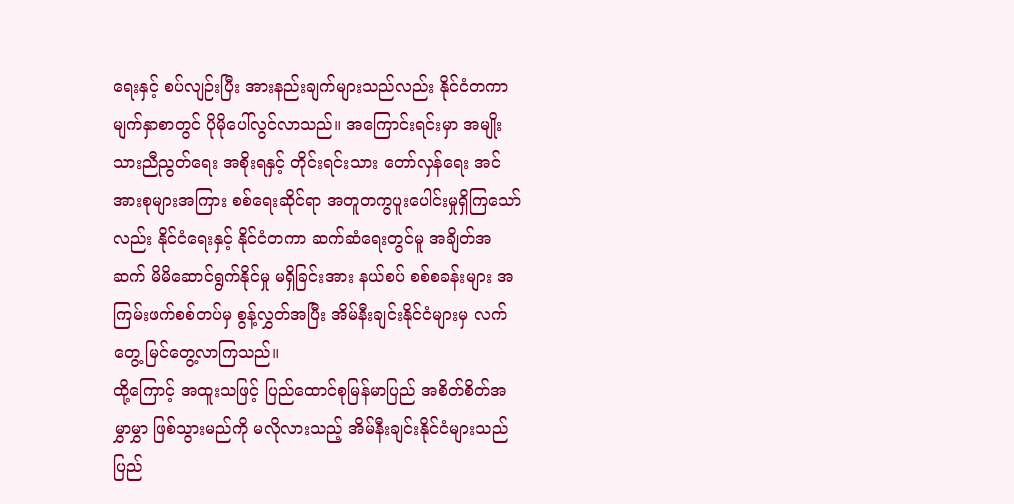ရေးနှင့် စပ်လျဉ်းပြီး အားနည်းချက်များသည်လည်း နိုင်ငံတကာ မျက်နှာစာတွင် ပိုမိုပေါ်လွင်လာသည်။ အကြောင်းရင်းမှာ အမျိုးသားညီညွတ်ရေး အစိုးရနှင့် တိုင်းရင်းသား တော်လှန်ရေး အင်အားစုများအကြား စစ်ရေးဆိုင်ရာ အတူတကွပူးပေါင်းမှုရှိကြသော်လည်း နိုင်ငံရေးနှင့် နိုင်ငံတကာ ဆက်ဆံရေးတွင်မူ အချိတ်အဆက် မိမိဆောင်ရွက်နိုင်မှု မရှိခြင်းအား နယ်စပ် စစ်စခန်းများ အကြမ်းဖက်စစ်တပ်မှ စွန့်လွှတ်အပြီး အိမ်နီးချင်းနိုင်ငံများမှ လက်တွေ့ မြင်တွေ့လာကြသည်။
ထို့ကြောင့် အထူးသဖြင့် ပြည်ထောင်စုမြန်မာပြည် အစိတ်စိတ်အမွှာမွှာ ဖြစ်သွားမည်ကို မလိုလားသည့် အိမ်နီးချင်းနိုင်ငံများသည် ပြည်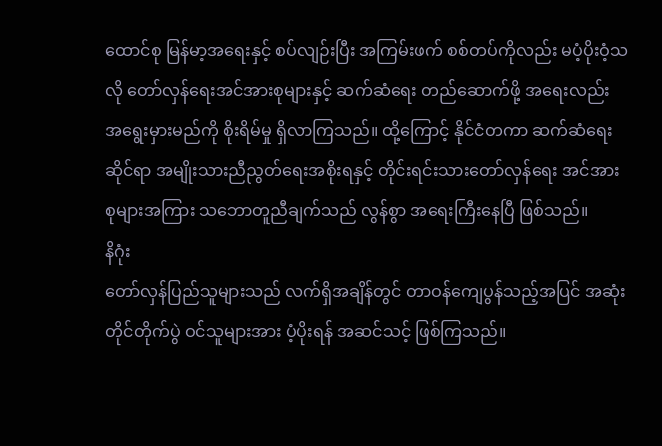ထောင်စု မြန်မာ့အရေးနှင့် စပ်လျဉ်းပြီး အကြမ်းဖက် စစ်တပ်ကိုလည်း မပံ့ပိုးဝံ့သလို တော်လှန်ရေးအင်အားစုများနှင့် ဆက်ဆံရေး တည်ဆောက်ဖို့ အရေးလည်း အရွေးမှားမည်ကို စိုးရိမ်မှု ရှိလာကြသည်။ ထို့ကြောင့် နိုင်ငံတကာ ဆက်ဆံရေးဆိုင်ရာ အမျိုးသားညီညွတ်ရေးအစိုးရနှင့် တိုင်းရင်းသားတော်လှန်ရေး အင်အားစုများအကြား သဘောတူညီချက်သည် လွန်စွာ အရေးကြီးနေပြီ ဖြစ်သည်။
နိဂုံး
တော်လှန်ပြည်သူများသည် လက်ရှိအချိန်တွင် တာဝန်ကျေပွန်သည့်အပြင် အဆုံးတိုင်တိုက်ပွဲ ဝင်သူများအား ပံ့ပိုးရန် အဆင်သင့် ဖြစ်ကြသည်။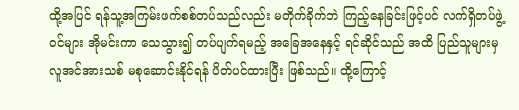ထို့အပြင် ရန်သူ့အကြမ်းဖက်စစ်တပ်သည်လည်း မတိုက်ခိုက်ဘဲ ကြည့်နေခြင်းဖြင့်ပင် လက်ရှိတပ်ဖွဲ့ဝင်များ အိုမင်းကာ သေသွား၍ တပ်ပျက်ရမည့် အခြေအနေနှင့် ရင်ဆိုင်သည် အထိ ပြည်သူများမှ လူအင်အားသစ် မစုဆောင်းနိုင်ရန် ပိတ်ပင်ထားပြီး ဖြစ်သည်။ ထို့ကြောင့်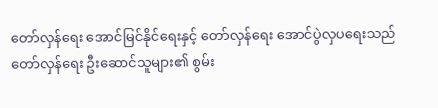တော်လှန်ရေး အောင်မြင်နိုင်ရေးနှင့် တော်လှန်ရေး အောင်ပွဲလှပရေးသည် တော်လှန်ရေး ဦးဆောင်သူများ၏ စွမ်း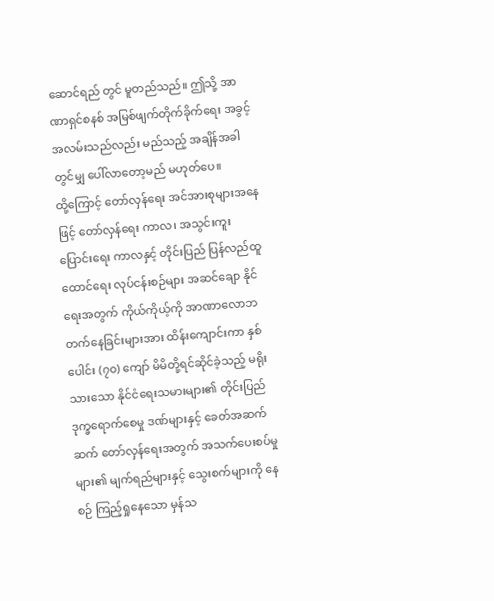ဆောင်ရည် တွင် မူတည်သည်။ ဤသို့ အာဏာရှင်စနစ် အမြစ်ဖျက်တိုက်ခိုက်ရေး အခွင့်အလမ်းသည်လည်း မည်သည့် အချိန်အခါတွင်မျှ ပေါ်လာတော့မည် မဟုတ်ပေ။
ထို့ကြောင့် တော်လှန်ရေး အင်အားစုများအနေဖြင့် တော်လှန်ရေး ကာလ၊ အသွင်းကူးပြောင်းရေး ကာလနှင့် တိုင်းပြည် ပြန်လည်ထူထောင်ရေး လုပ်ငန်းစဉ်များ အဆင်ချော နိုင်ရေးအတွက် ကိုယ်ကိုယ့်ကို အာဏာလောဘ တက်နေခြင်းများအား ထိန်းကျောင်းကာ နှစ်ပေါင်း (၇၀) ကျော် မိမိတို့ရင်ဆိုင်ခဲ့သည့် မရိုးသားသော နိုင်ငံရေးသမားများ၏ တိုင်းပြည်ဒုက္ခရောက်စေမှု ဒဏ်များနှင့် ခေတ်အဆက်ဆက် တော်လှန်ရေးအတွက် အသက်ပေးစပ်မှုများ၏ မျက်ရည်များနှင့် သွေးစက်များကို နေစဉ် ကြည့်ရှုနေသော မှန်သ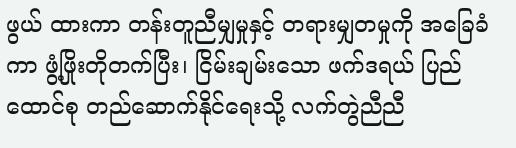ဖွယ် ထားကာ တန်းတူညီမျှမှုနှင့် တရားမျှတမှုကို အခြေခံကာ ဖွံ့ဖြိုးတိုတက်ပြီး၊ ငြိမ်းချမ်းသော ဖက်ဒရယ် ပြည်ထောင်စု တည်ဆောက်နိုင်ရေးသို့ လက်တွဲညီညီ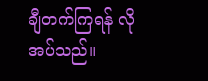ချီတက်ကြရန် လိုအပ်သည်။